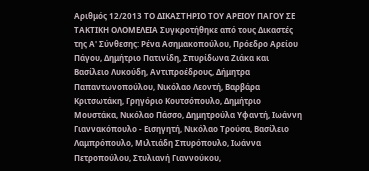Αριθμός 12/2013 ΤΟ ΔΙΚΑΣΤΗΡΙΟ ΤΟΥ ΑΡΕΙΟΥ ΠΑΓΟΥ ΣΕ ΤΑΚΤΙΚΗ ΟΛΟΜΕΛΕΙΑ Συγκροτήθηκε από τους Δικαστές της Α' Σύνθεσης: Ρένα Ασημακοπούλου, Πρόεδρο Αρείου Πάγου, Δημήτριο Πατινίδη, Σπυρίδωνα Ζιάκα και Βασίλειο Λυκούδη, Αντιπροέδρους, Δήμητρα Παπαντωνοπούλου, Νικόλαο Λεοντή, Βαρβάρα Κριτσωτάκη, Γρηγόριο Κουτσόπουλο, Δημήτριο Μουστάκα, Νικόλαο Πάσσο, Δημητρούλα Υφαντή, Ιωάννη Γιαννακόπουλο - Εισηγητή, Νικόλαο Τρούσα, Βασίλειο Λαμπρόπουλο, Μιλτιάδη Σπυρόπουλο, Ιωάννα Πετροπούλου, Στυλιανή Γιαννούκου,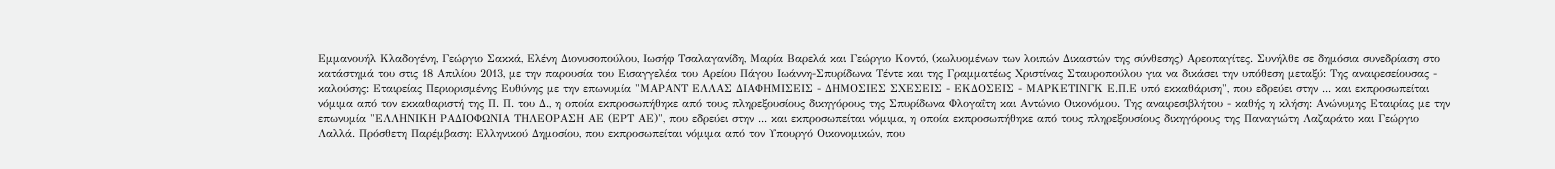Εμμανουήλ Κλαδογένη, Γεώργιο Σακκά, Ελένη Διονυσοπούλου, Ιωσήφ Τσαλαγανίδη, Μαρία Βαρελά και Γεώργιο Κοντό, (κωλυομένων των λοιπών Δικαστών της σύνθεσης) Αρεοπαγίτες. Συνήλθε σε δημόσια συνεδρίαση στο κατάστημά του στις 18 Απιλίου 2013, με την παρουσία του Εισαγγελέα του Αρείου Πάγου Ιωάννη-Σπυρίδωνα Τέντε και της Γραμματέως Χριστίνας Σταυροπούλου για να δικάσει την υπόθεση μεταξύ: Της αναιρεσείουσας - καλούσης: Εταιρείας Περιορισμένης Ευθύνης με την επωνυμία "ΜΑΡΑΝΤ ΕΛΛΑΣ ΔΙΑΦΗΜΙΣΕΙΣ - ΔΗΜΟΣΙΕΣ ΣΧΕΣΕΙΣ - ΕΚΔΟΣΕΙΣ - ΜΑΡΚΕΤΙΝΓΚ Ε.Π.Ε υπό εκκαθάριση", που εδρεύει στην ... και εκπροσωπείται νόμιμα από τον εκκαθαριστή της Π. Π. του Δ., η οποία εκπροσωπήθηκε από τους πληρεξουσίους δικηγόρους της Σπυρίδωνα Φλογαΐτη και Αντώνιο Οικονόμου. Της αναιρεσιβλήτου - καθής η κλήση: Ανώνυμης Εταιρίας με την επωνυμία "ΕΛΛΗΝΙΚΗ ΡΑΔΙΟΦΩΝΙΑ ΤΗΛΕΟΡΑΣΗ ΑΕ (ΕΡΤ ΑΕ)", που εδρεύει στην ... και εκπροσωπείται νόμιμα, η οποία εκπροσωπήθηκε από τους πληρεξουσίους δικηγόρους της Παναγιώτη Λαζαράτο και Γεώργιο Λαλλά. Πρόσθετη Παρέμβαση: Ελληνικού Δημοσίου, που εκπροσωπείται νόμιμα από τον Υπουργό Οικονομικών, που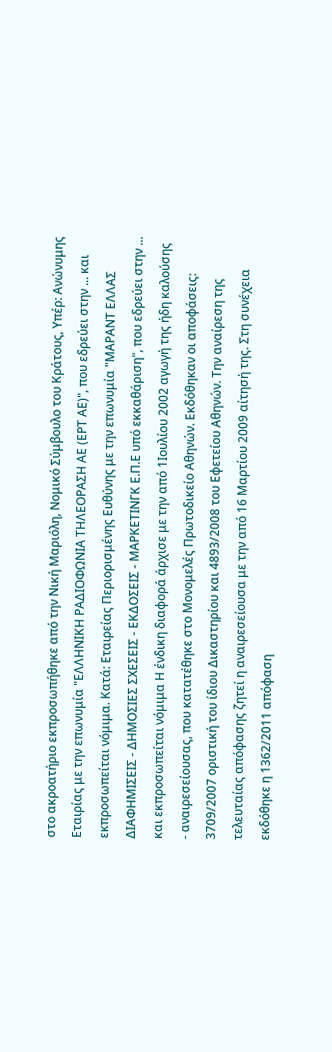στο ακροατήριο εκπροσωπήθηκε από την Νική Μαριόλη, Νομικό Σύμβουλο του Κράτους, Υπέρ: Ανώνυμης Εταιρίας με την επωνυμία "ΕΛΛΗΝΙΚΗ ΡΑΔΙΟΦΩΝΙΑ ΤΗΛΕΟΡΑΣΗ ΑΕ (ΕΡΤ ΑΕ)", που εδρεύει στην ... και εκπροσωπείται νόμιμα. Κατά: Εταιρείας Περιορισμένης Ευθύνης με την επωνυμία "ΜΑΡΑΝΤ ΕΛΛΑΣ ΔΙΑΦΗΜΙΣΕΙΣ - ΔΗΜΟΣΙΕΣ ΣΧΕΣΕΙΣ - ΕΚΔΟΣΕΙΣ - ΜΑΡΚΕΤΙΝΓΚ Ε.Π.Ε υπό εκκαθάριση", που εδρεύει στην ... και εκπροσωπείται νόμιμα Η ένδικη διαφορά άρχισε με την από 1Ιουλίου 2002 αγωγή της ήδη καλούσης - αναιρεσείουσας, που κατατέθηκε στο Μονομελές Πρωτοδικείο Αθηνών. Εκδόθηκαν οι αποφάσεις: 3709/2007 οριστική του ίδιου Δικαστηρίου και 4893/2008 του Εφετείου Αθηνών. Την αναίρεση της τελευταίας απόφασης ζητεί η αναιρεσείουσα με την από 16 Μαρτίου 2009 αίτησή της. Στη συνέχεια εκδόθηκε η 1362/2011 απόφαση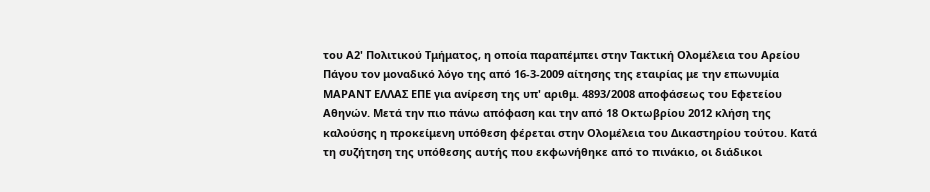του Α2' Πολιτικού Τμήματος, η οποία παραπέμπει στην Τακτική Ολομέλεια του Αρείου Πάγου τον μοναδικό λόγο της από 16-3-2009 αίτησης της εταιρίας με την επωνυμία ΜΑΡΑΝΤ ΕΛΛΑΣ ΕΠΕ για ανίρεση της υπ' αριθμ. 4893/2008 αποφάσεως του Εφετείου Αθηνών. Μετά την πιο πάνω απόφαση και την από 18 Οκτωβρίου 2012 κλήση της καλούσης η προκείμενη υπόθεση φέρεται στην Ολομέλεια του Δικαστηρίου τούτου. Κατά τη συζήτηση της υπόθεσης αυτής που εκφωνήθηκε από το πινάκιο, οι διάδικοι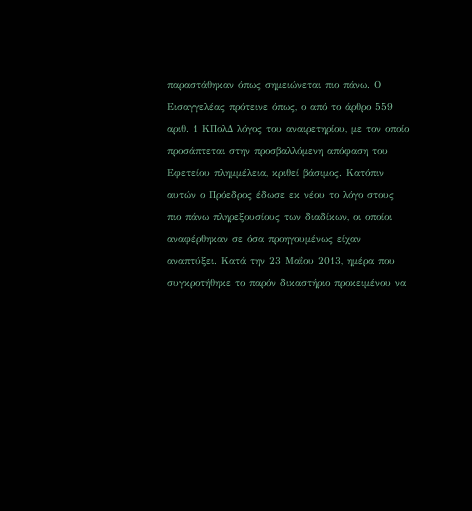παραστάθηκαν όπως σημειώνεται πιο πάνω. Ο Εισαγγελέας πρότεινε όπως, ο από το άρθρο 559 αριθ. 1 ΚΠολΔ λόγος του αναιρετηρίου, με τον οποίο προσάπτεται στην προσβαλλόμενη απόφαση του Εφετείου πλημμέλεια, κριθεί βάσιμος. Κατόπιν αυτών ο Πρόεδρος έδωσε εκ νέου το λόγο στους πιο πάνω πληρεξουσίους των διαδίκων, οι οποίοι αναφέρθηκαν σε όσα προηγουμένως είχαν αναπτύξει. Κατά την 23 Μαΐου 2013, ημέρα που συγκροτήθηκε το παρόν δικαστήριο προκειμένου να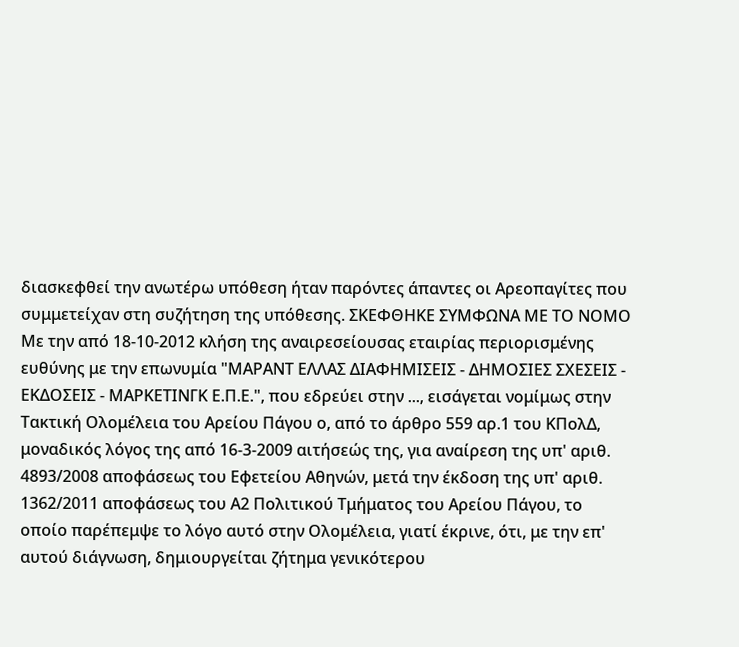διασκεφθεί την ανωτέρω υπόθεση ήταν παρόντες άπαντες οι Αρεοπαγίτες που συμμετείχαν στη συζήτηση της υπόθεσης. ΣΚΕΦΘΗΚΕ ΣΥΜΦΩΝΑ ΜΕ ΤΟ ΝΟΜΟ Με την από 18-10-2012 κλήση της αναιρεσείουσας εταιρίας περιορισμένης ευθύνης με την επωνυμία "ΜΑΡΑΝΤ ΕΛΛΑΣ ΔΙΑΦΗΜΙΣΕΙΣ - ΔΗΜΟΣΙΕΣ ΣΧΕΣΕΙΣ - ΕΚΔΟΣΕΙΣ - ΜΑΡΚΕΤΙΝΓΚ Ε.Π.Ε.", που εδρεύει στην ..., εισάγεται νομίμως στην Τακτική Ολομέλεια του Αρείου Πάγου ο, από το άρθρο 559 αρ.1 του ΚΠολΔ, μοναδικός λόγος της από 16-3-2009 αιτήσεώς της, για αναίρεση της υπ' αριθ. 4893/2008 αποφάσεως του Εφετείου Αθηνών, μετά την έκδοση της υπ' αριθ. 1362/2011 αποφάσεως του Α2 Πολιτικού Τμήματος του Αρείου Πάγου, το οποίο παρέπεμψε το λόγο αυτό στην Ολομέλεια, γιατί έκρινε, ότι, με την επ' αυτού διάγνωση, δημιουργείται ζήτημα γενικότερου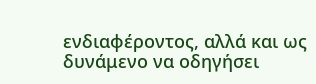ενδιαφέροντος, αλλά και ως δυνάμενο να οδηγήσει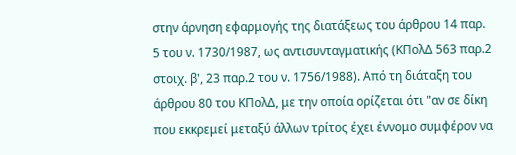στην άρνηση εφαρμογής της διατάξεως του άρθρου 14 παρ. 5 του ν. 1730/1987, ως αντισυνταγματικής (ΚΠολΔ 563 παρ.2 στοιχ. β', 23 παρ.2 του ν. 1756/1988). Από τη διάταξη του άρθρου 80 του ΚΠολΔ, με την οποία ορίζεται ότι "αν σε δίκη που εκκρεμεί μεταξύ άλλων τρίτος έχει έννομο συμφέρον να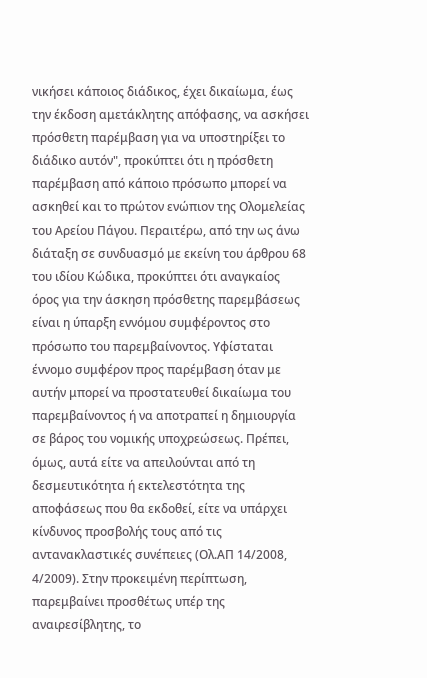νικήσει κάποιος διάδικος, έχει δικαίωμα, έως την έκδοση αμετάκλητης απόφασης, να ασκήσει πρόσθετη παρέμβαση για να υποστηρίξει το διάδικο αυτόν", προκύπτει ότι η πρόσθετη παρέμβαση από κάποιο πρόσωπο μπορεί να ασκηθεί και το πρώτον ενώπιον της Ολομελείας του Αρείου Πάγου. Περαιτέρω, από την ως άνω διάταξη σε συνδυασμό με εκείνη του άρθρου 68 του ιδίου Κώδικα, προκύπτει ότι αναγκαίος όρος για την άσκηση πρόσθετης παρεμβάσεως είναι η ύπαρξη εννόμου συμφέροντος στο πρόσωπο του παρεμβαίνοντος. Υφίσταται έννομο συμφέρον προς παρέμβαση όταν με αυτήν μπορεί να προστατευθεί δικαίωμα του παρεμβαίνοντος ή να αποτραπεί η δημιουργία σε βάρος του νομικής υποχρεώσεως. Πρέπει, όμως, αυτά είτε να απειλούνται από τη δεσμευτικότητα ή εκτελεστότητα της αποφάσεως που θα εκδοθεί, είτε να υπάρχει κίνδυνος προσβολής τους από τις αντανακλαστικές συνέπειες (Ολ.ΑΠ 14/2008, 4/2009). Στην προκειμένη περίπτωση, παρεμβαίνει προσθέτως υπέρ της αναιρεσίβλητης, το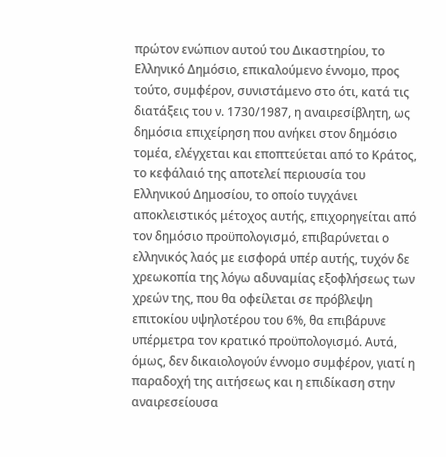πρώτον ενώπιον αυτού του Δικαστηρίου, το Ελληνικό Δημόσιο, επικαλούμενο έννομο, προς τούτο, συμφέρον, συνιστάμενο στο ότι, κατά τις διατάξεις του ν. 1730/1987, η αναιρεσίβλητη, ως δημόσια επιχείρηση που ανήκει στον δημόσιο τομέα, ελέγχεται και εποπτεύεται από το Κράτος, το κεφάλαιό της αποτελεί περιουσία του Ελληνικού Δημοσίου, το οποίο τυγχάνει αποκλειστικός μέτοχος αυτής, επιχορηγείται από τον δημόσιο προϋπολογισμό, επιβαρύνεται ο ελληνικός λαός με εισφορά υπέρ αυτής, τυχόν δε χρεωκοπία της λόγω αδυναμίας εξοφλήσεως των χρεών της, που θα οφείλεται σε πρόβλεψη επιτοκίου υψηλοτέρου του 6%, θα επιβάρυνε υπέρμετρα τον κρατικό προϋπολογισμό. Αυτά, όμως, δεν δικαιολογούν έννομο συμφέρον, γιατί η παραδοχή της αιτήσεως και η επιδίκαση στην αναιρεσείουσα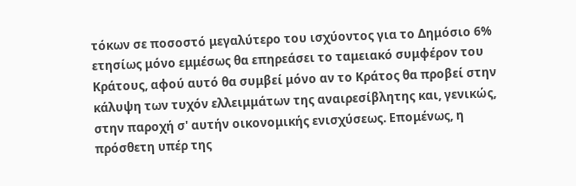τόκων σε ποσοστό μεγαλύτερο του ισχύοντος για το Δημόσιο 6% ετησίως μόνο εμμέσως θα επηρεάσει το ταμειακό συμφέρον του Κράτους, αφού αυτό θα συμβεί μόνο αν το Κράτος θα προβεί στην κάλυψη των τυχόν ελλειμμάτων της αναιρεσίβλητης και, γενικώς, στην παροχή σ' αυτήν οικονομικής ενισχύσεως. Επομένως, η πρόσθετη υπέρ της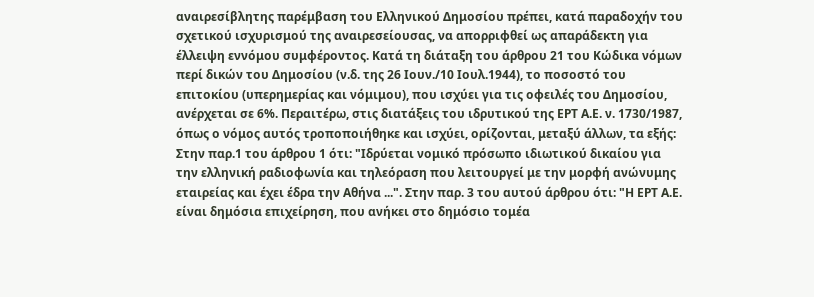αναιρεσίβλητης παρέμβαση του Ελληνικού Δημοσίου πρέπει, κατά παραδοχήν του σχετικού ισχυρισμού της αναιρεσείουσας, να απορριφθεί ως απαράδεκτη για έλλειψη εννόμου συμφέροντος. Κατά τη διάταξη του άρθρου 21 του Κώδικα νόμων περί δικών του Δημοσίου (ν.δ. της 26 Ιουν./10 Ιουλ.1944), το ποσοστό του επιτοκίου (υπερημερίας και νόμιμου), που ισχύει για τις οφειλές του Δημοσίου, ανέρχεται σε 6%. Περαιτέρω, στις διατάξεις του ιδρυτικού της ΕΡΤ Α.Ε. ν. 1730/1987, όπως ο νόμος αυτός τροποποιήθηκε και ισχύει, ορίζονται, μεταξύ άλλων, τα εξής: Στην παρ.1 του άρθρου 1 ότι: "Ιδρύεται νομικό πρόσωπο ιδιωτικού δικαίου για την ελληνική ραδιοφωνία και τηλεόραση που λειτουργεί με την μορφή ανώνυμης εταιρείας και έχει έδρα την Αθήνα ...". Στην παρ. 3 του αυτού άρθρου ότι: "Η ΕΡΤ Α.Ε. είναι δημόσια επιχείρηση, που ανήκει στο δημόσιο τομέα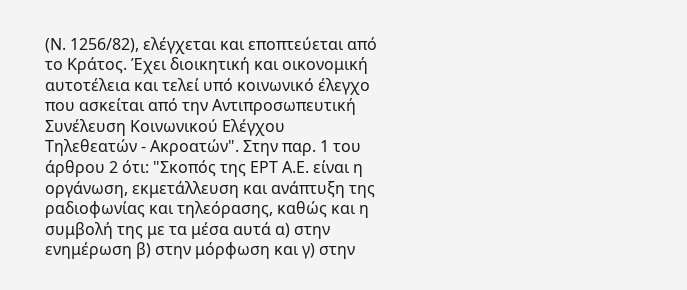(Ν. 1256/82), ελέγχεται και εποπτεύεται από το Κράτος. Έχει διοικητική και οικονομική αυτοτέλεια και τελεί υπό κοινωνικό έλεγχο που ασκείται από την Αντιπροσωπευτική Συνέλευση Κοινωνικού Ελέγχου Τηλεθεατών - Ακροατών". Στην παρ. 1 του άρθρου 2 ότι: "Σκοπός της ΕΡΤ Α.Ε. είναι η οργάνωση, εκμετάλλευση και ανάπτυξη της ραδιοφωνίας και τηλεόρασης, καθώς και η συμβολή της με τα μέσα αυτά α) στην ενημέρωση β) στην μόρφωση και γ) στην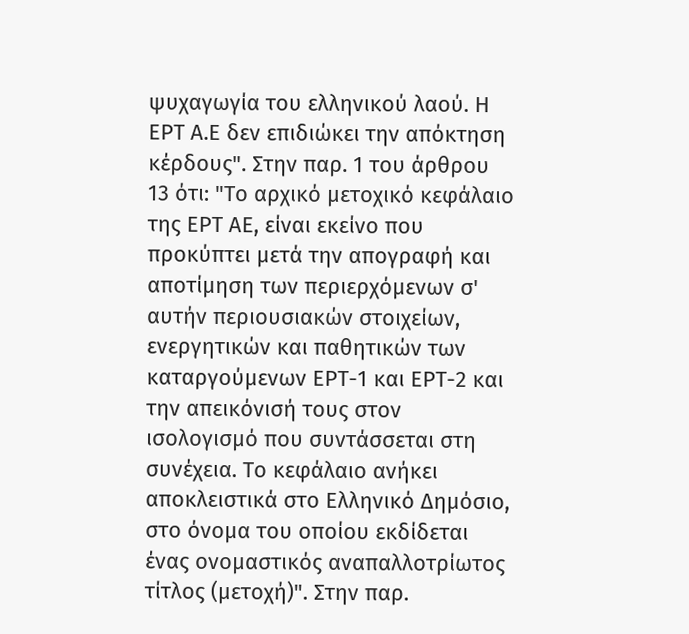ψυχαγωγία του ελληνικού λαού. Η ΕΡΤ Α.Ε δεν επιδιώκει την απόκτηση κέρδους". Στην παρ. 1 του άρθρου 13 ότι: "Το αρχικό μετοχικό κεφάλαιο της ΕΡΤ ΑΕ, είναι εκείνο που προκύπτει μετά την απογραφή και αποτίμηση των περιερχόμενων σ' αυτήν περιουσιακών στοιχείων, ενεργητικών και παθητικών των καταργούμενων ΕΡΤ-1 και ΕΡΤ-2 και την απεικόνισή τους στον ισολογισμό που συντάσσεται στη συνέχεια. Το κεφάλαιο ανήκει αποκλειστικά στο Ελληνικό Δημόσιο, στο όνομα του οποίου εκδίδεται ένας ονομαστικός αναπαλλοτρίωτος τίτλος (μετοχή)". Στην παρ.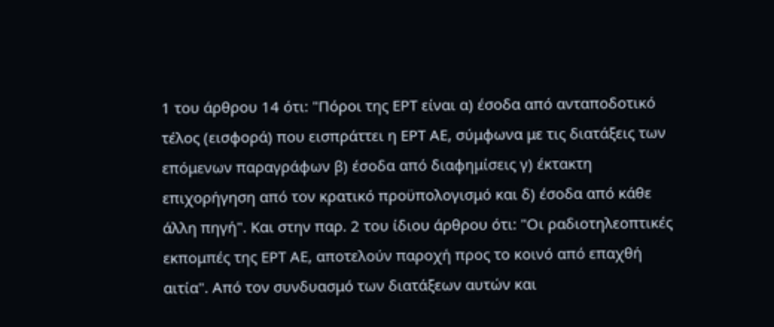1 του άρθρου 14 ότι: "Πόροι της ΕΡΤ είναι α) έσοδα από ανταποδοτικό τέλος (εισφορά) που εισπράττει η ΕΡΤ ΑΕ, σύμφωνα με τις διατάξεις των επόμενων παραγράφων β) έσοδα από διαφημίσεις γ) έκτακτη επιχορήγηση από τον κρατικό προϋπολογισμό και δ) έσοδα από κάθε άλλη πηγή". Και στην παρ. 2 του ίδιου άρθρου ότι: "Οι ραδιοτηλεοπτικές εκπομπές της ΕΡΤ ΑΕ, αποτελούν παροχή προς το κοινό από επαχθή αιτία". Από τον συνδυασμό των διατάξεων αυτών και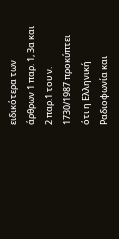ειδικότερα των άρθρων 1 παρ. 1, 3α και 2 παρ.1 του ν. 1730/1987 προκύπτει ότι η Ελληνική Ραδιοφωνία και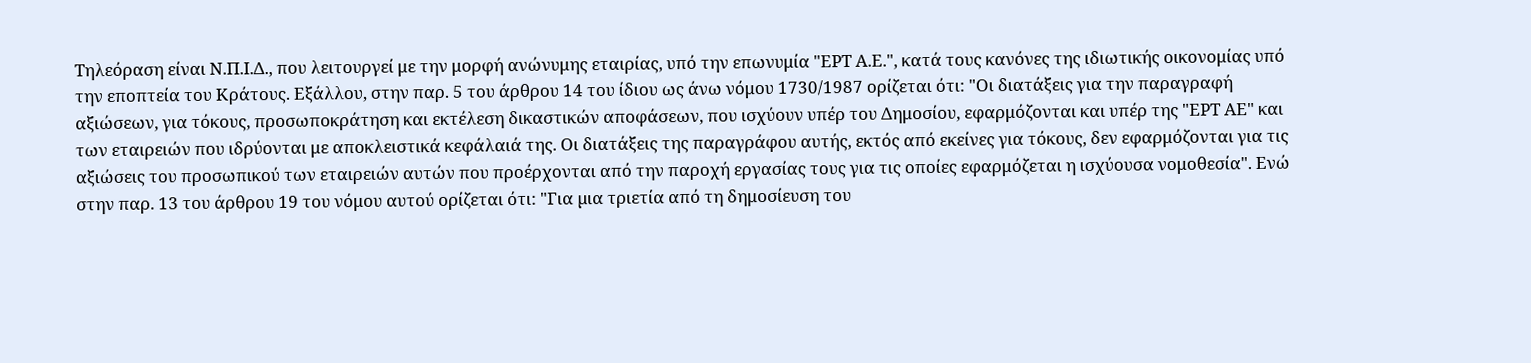Τηλεόραση είναι Ν.Π.Ι.Δ., που λειτουργεί με την μορφή ανώνυμης εταιρίας, υπό την επωνυμία "ΕΡΤ Α.Ε.", κατά τους κανόνες της ιδιωτικής οικονομίας υπό την εποπτεία του Κράτους. Εξάλλου, στην παρ. 5 του άρθρου 14 του ίδιου ως άνω νόμου 1730/1987 ορίζεται ότι: "Οι διατάξεις για την παραγραφή αξιώσεων, για τόκους, προσωποκράτηση και εκτέλεση δικαστικών αποφάσεων, που ισχύουν υπέρ του Δημοσίου, εφαρμόζονται και υπέρ της "ΕΡΤ ΑΕ" και των εταιρειών που ιδρύονται με αποκλειστικά κεφάλαιά της. Οι διατάξεις της παραγράφου αυτής, εκτός από εκείνες για τόκους, δεν εφαρμόζονται για τις αξιώσεις του προσωπικού των εταιρειών αυτών που προέρχονται από την παροχή εργασίας τους για τις οποίες εφαρμόζεται η ισχύουσα νομοθεσία". Ενώ στην παρ. 13 του άρθρου 19 του νόμου αυτού ορίζεται ότι: "Για µια τριετία από τη δημοσίευση του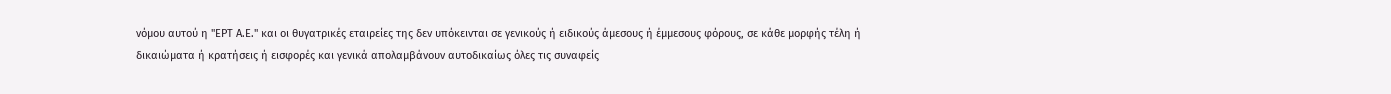νόμου αυτού η "ΕΡΤ Α.Ε." και οι θυγατρικές εταιρείες της δεν υπόκεινται σε γενικούς ή ειδικούς άµεσους ή έµµεσους φόρους, σε κάθε μορφής τέλη ή δικαιώµατα ή κρατήσεις ή εισφορές και γενικά απολαμβάνουν αυτοδικαίως όλες τις συναφείς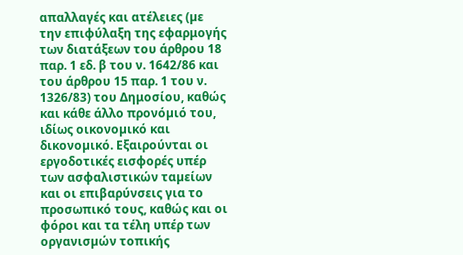απαλλαγές και ατέλειες (µε την επιφύλαξη της εφαρμογής των διατάξεων του άρθρου 18 παρ. 1 εδ. β του ν. 1642/86 και του άρθρου 15 παρ. 1 του ν. 1326/83) του Δημοσίου, καθώς και κάθε άλλο προνόµιό του, ιδίως οικονοµικό και δικονοµικό. Εξαιρούνται οι εργοδοτικές εισφορές υπέρ των ασφαλιστικών ταµείων και οι επιβαρύνσεις για το προσωπικό τους, καθώς και οι φόροι και τα τέλη υπέρ των οργανισµών τοπικής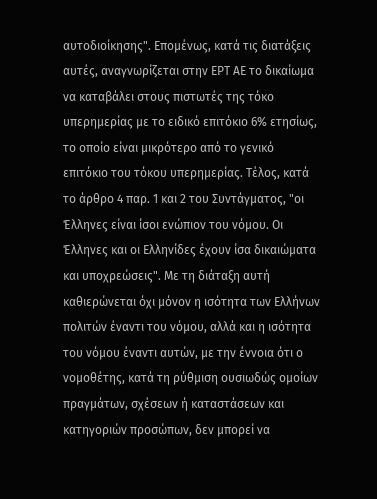αυτοδιοίκησης". Επομένως, κατά τις διατάξεις αυτές, αναγνωρίζεται στην ΕΡΤ ΑΕ το δικαίωμα να καταβάλει στους πιστωτές της τόκο υπερημερίας με το ειδικό επιτόκιο 6% ετησίως, το οποίο είναι μικρότερο από το γενικό επιτόκιο του τόκου υπερημερίας. Τέλος, κατά το άρθρο 4 παρ. 1 και 2 του Συντάγματος, "οι Έλληνες είναι ίσοι ενώπιον του νόμου. Οι Έλληνες και οι Ελληνίδες έχουν ίσα δικαιώματα και υποχρεώσεις". Με τη διάταξη αυτή καθιερώνεται όχι μόνον η ισότητα των Ελλήνων πολιτών έναντι του νόμου, αλλά και η ισότητα του νόμου έναντι αυτών, με την έννοια ότι ο νομοθέτης, κατά τη ρύθμιση ουσιωδώς ομοίων πραγμάτων, σχέσεων ή καταστάσεων και κατηγοριών προσώπων, δεν μπορεί να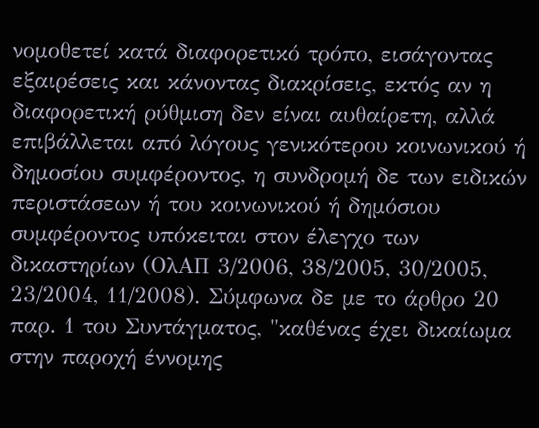νομοθετεί κατά διαφορετικό τρόπο, εισάγοντας εξαιρέσεις και κάνοντας διακρίσεις, εκτός αν η διαφορετική ρύθμιση δεν είναι αυθαίρετη, αλλά επιβάλλεται από λόγους γενικότερου κοινωνικού ή δημοσίου συμφέροντος, η συνδρομή δε των ειδικών περιστάσεων ή του κοινωνικού ή δημόσιου συμφέροντος υπόκειται στον έλεγχο των δικαστηρίων (ΟλΑΠ 3/2006, 38/2005, 30/2005, 23/2004, 11/2008). Σύμφωνα δε με το άρθρο 20 παρ. 1 του Συντάγματος, "καθένας έχει δικαίωμα στην παροχή έννομης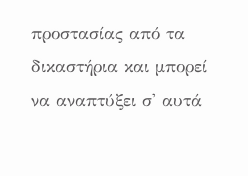προστασίας από τα δικαστήρια και μπορεί να αναπτύξει σ' αυτά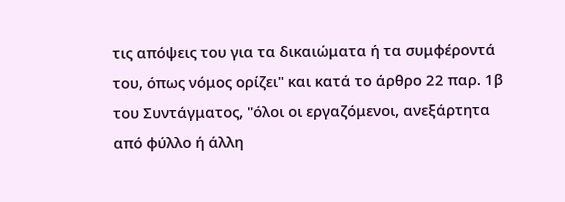τις απόψεις του για τα δικαιώματα ή τα συμφέροντά του, όπως νόμος ορίζει" και κατά το άρθρο 22 παρ. 1β του Συντάγματος, "όλοι οι εργαζόμενοι, ανεξάρτητα από φύλλο ή άλλη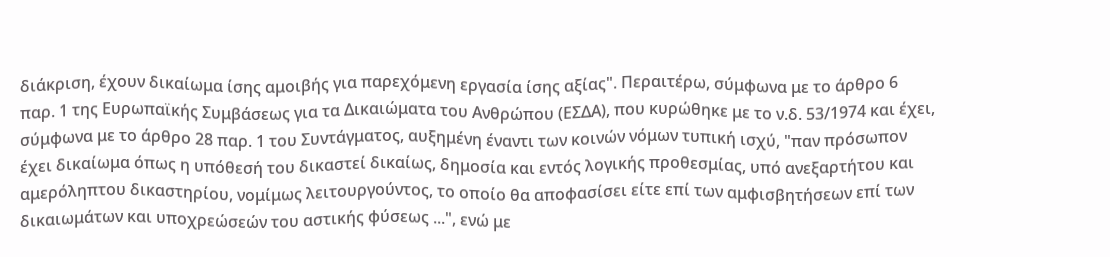διάκριση, έχουν δικαίωμα ίσης αμοιβής για παρεχόμενη εργασία ίσης αξίας". Περαιτέρω, σύμφωνα με το άρθρο 6 παρ. 1 της Ευρωπαϊκής Συμβάσεως για τα Δικαιώματα του Ανθρώπου (ΕΣΔΑ), που κυρώθηκε με το ν.δ. 53/1974 και έχει, σύμφωνα με το άρθρο 28 παρ. 1 του Συντάγματος, αυξημένη έναντι των κοινών νόμων τυπική ισχύ, "παν πρόσωπον έχει δικαίωμα όπως η υπόθεσή του δικαστεί δικαίως, δημοσία και εντός λογικής προθεσμίας, υπό ανεξαρτήτου και αμερόληπτου δικαστηρίου, νομίμως λειτουργούντος, το οποίο θα αποφασίσει είτε επί των αμφισβητήσεων επί των δικαιωμάτων και υποχρεώσεών του αστικής φύσεως ...", ενώ με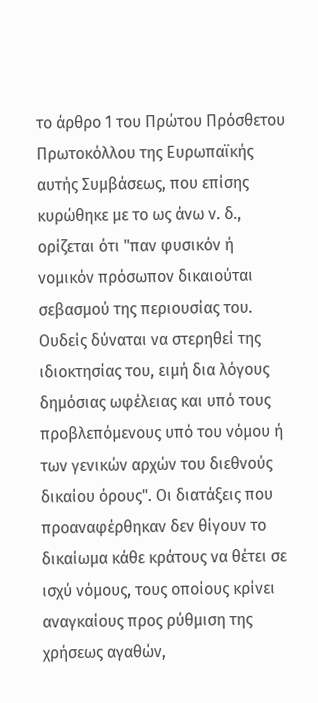το άρθρο 1 του Πρώτου Πρόσθετου Πρωτοκόλλου της Ευρωπαϊκής αυτής Συμβάσεως, που επίσης κυρώθηκε με το ως άνω ν. δ., ορίζεται ότι "παν φυσικόν ή νομικόν πρόσωπον δικαιούται σεβασμού της περιουσίας του. Ουδείς δύναται να στερηθεί της ιδιοκτησίας του, ειμή δια λόγους δημόσιας ωφέλειας και υπό τους προβλεπόμενους υπό του νόμου ή των γενικών αρχών του διεθνούς δικαίου όρους". Οι διατάξεις που προαναφέρθηκαν δεν θίγουν το δικαίωμα κάθε κράτους να θέτει σε ισχύ νόμους, τους οποίους κρίνει αναγκαίους προς ρύθμιση της χρήσεως αγαθών,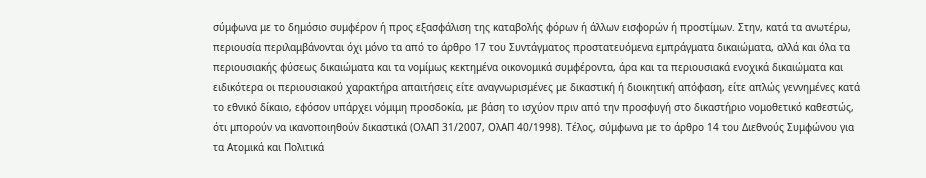σύμφωνα με το δημόσιο συμφέρον ή προς εξασφάλιση της καταβολής φόρων ή άλλων εισφορών ή προστίμων. Στην, κατά τα ανωτέρω, περιουσία περιλαμβάνονται όχι μόνο τα από το άρθρο 17 του Συντάγματος προστατευόμενα εμπράγματα δικαιώματα, αλλά και όλα τα περιουσιακής φύσεως δικαιώματα και τα νομίμως κεκτημένα οικονομικά συμφέροντα, άρα και τα περιουσιακά ενοχικά δικαιώματα και ειδικότερα οι περιουσιακού χαρακτήρα απαιτήσεις είτε αναγνωρισμένες με δικαστική ή διοικητική απόφαση, είτε απλώς γεννημένες κατά το εθνικό δίκαιο, εφόσον υπάρχει νόμιμη προσδοκία, με βάση το ισχύον πριν από την προσφυγή στο δικαστήριο νομοθετικό καθεστώς, ότι μπορούν να ικανοποιηθούν δικαστικά (ΟλΑΠ 31/2007, ΟλΑΠ 40/1998). Τέλος, σύμφωνα με το άρθρο 14 του Διεθνούς Συμφώνου για τα Ατομικά και Πολιτικά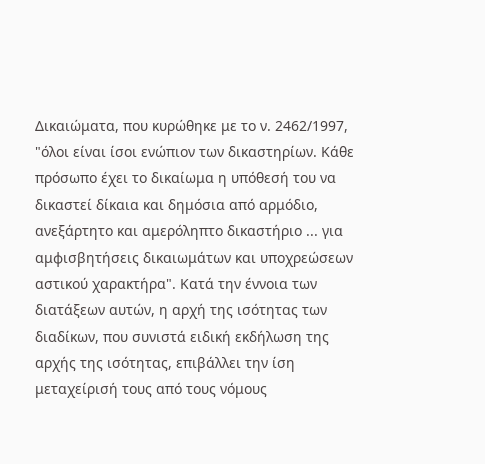Δικαιώματα, που κυρώθηκε με το ν. 2462/1997, "όλοι είναι ίσοι ενώπιον των δικαστηρίων. Κάθε πρόσωπο έχει το δικαίωμα η υπόθεσή του να δικαστεί δίκαια και δημόσια από αρμόδιο, ανεξάρτητο και αμερόληπτο δικαστήριο ... για αμφισβητήσεις δικαιωμάτων και υποχρεώσεων αστικού χαρακτήρα". Κατά την έννοια των διατάξεων αυτών, η αρχή της ισότητας των διαδίκων, που συνιστά ειδική εκδήλωση της αρχής της ισότητας, επιβάλλει την ίση μεταχείρισή τους από τους νόμους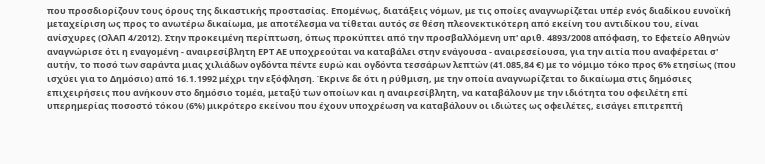που προσδιορίζουν τους όρους της δικαστικής προστασίας. Επομένως, διατάξεις νόμων, με τις οποίες αναγνωρίζεται υπέρ ενός διαδίκου ευνοϊκή μεταχείριση ως προς το ανωτέρω δικαίωμα, με αποτέλεσμα να τίθεται αυτός σε θέση πλεονεκτικότερη από εκείνη του αντιδίκου του, είναι ανίσχυρες (ΟλΑΠ 4/2012). Στην προκειμένη περίπτωση, όπως προκύπτει από την προσβαλλόμενη υπ' αριθ. 4893/2008 απόφαση, το Εφετείο Αθηνών αναγνώρισε ότι η εναγομένη - αναιρεσίβλητη ΕΡΤ ΑΕ υποχρεούται να καταβάλει στην ενάγουσα - αναιρεσείουσα, για την αιτία που αναφέρεται σ' αυτήν, το ποσό των σαράντα μιας χιλιάδων ογδόντα πέντε ευρώ και ογδόντα τεσσάρων λεπτών (41.085,84 €) με το νόμιμο τόκο προς 6% ετησίως (που ισχύει για το Δημόσιο) από 16.1.1992 μέχρι την εξόφληση. Έκρινε δε ότι η ρύθμιση, με την οποία αναγνωρίζεται το δικαίωμα στις δημόσιες επιχειρήσεις που ανήκουν στο δημόσιο τομέα, μεταξύ των οποίων και η αναιρεσίβλητη, να καταβάλουν με την ιδιότητα του οφειλέτη επί υπερημερίας ποσοστό τόκου (6%) μικρότερο εκείνου που έχουν υποχρέωση να καταβάλουν οι ιδιώτες ως οφειλέτες, εισάγει επιτρεπτή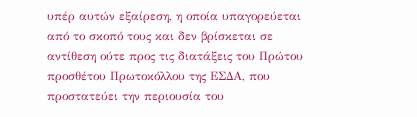υπέρ αυτών εξαίρεση, η οποία υπαγορεύεται από το σκοπό τους και δεν βρίσκεται σε αντίθεση ούτε προς τις διατάξεις του Πρώτου προσθέτου Πρωτοκόλλου της ΕΣΔΑ, που προστατεύει την περιουσία του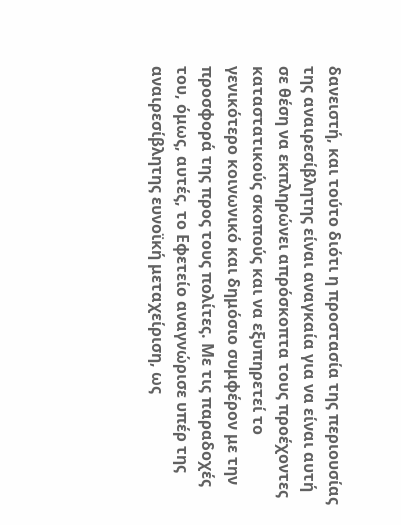δανειστή, και τούτο διότι η προστασία της περιουσίας της αναιρεσίβλητης είναι αναγκαία για να είναι αυτή σε θέση να εκπληρώνει απρόσκοπτα τους προέχοντες καταστατικούς σκοπούς και να εξυπηρετεί το γενικότερο κοινωνικό και δημόσιο συμφέρον με την προσφορά της προς τους πολίτες. Με τις παραδοχές του, όμως, αυτές, το Εφετείο αναγνώρισε υπέρ της αναιρεσίβλητης ευνοϊκή μεταχείριση, ως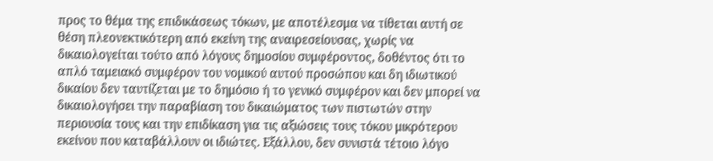προς το θέμα της επιδικάσεως τόκων, με αποτέλεσμα να τίθεται αυτή σε θέση πλεονεκτικότερη από εκείνη της αναιρεσείουσας, χωρίς να δικαιολογείται τούτο από λόγους δημοσίου συμφέροντος, δοθέντος ότι το απλό ταμειακό συμφέρον του νομικού αυτού προσώπου και δη ιδιωτικού δικαίου δεν ταυτίζεται με το δημόσιο ή το γενικό συμφέρον και δεν μπορεί να δικαιολογήσει την παραβίαση του δικαιώματος των πιστωτών στην περιουσία τους και την επιδίκαση για τις αξιώσεις τους τόκου μικρότερου εκείνου που καταβάλλουν οι ιδιώτες. Εξάλλου, δεν συνιστά τέτοιο λόγο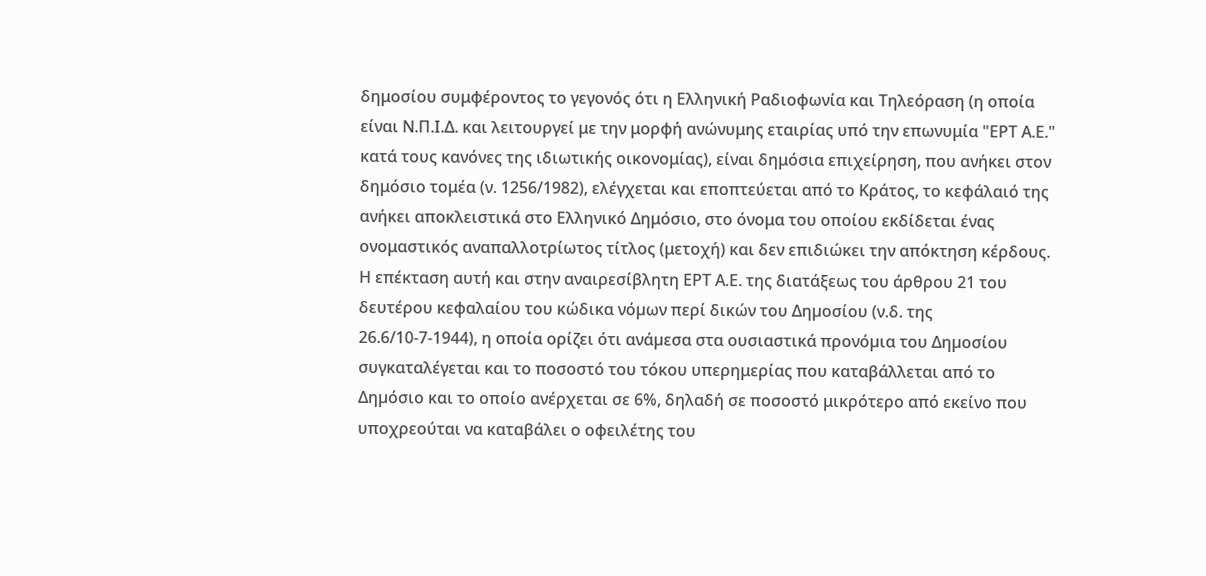δημοσίου συμφέροντος το γεγονός ότι η Ελληνική Ραδιοφωνία και Τηλεόραση (η οποία είναι Ν.Π.Ι.Δ. και λειτουργεί με την μορφή ανώνυμης εταιρίας υπό την επωνυμία "ΕΡΤ Α.Ε." κατά τους κανόνες της ιδιωτικής οικονομίας), είναι δημόσια επιχείρηση, που ανήκει στον δημόσιο τομέα (ν. 1256/1982), ελέγχεται και εποπτεύεται από το Κράτος, το κεφάλαιό της ανήκει αποκλειστικά στο Ελληνικό Δημόσιο, στο όνομα του οποίου εκδίδεται ένας ονομαστικός αναπαλλοτρίωτος τίτλος (μετοχή) και δεν επιδιώκει την απόκτηση κέρδους. Η επέκταση αυτή και στην αναιρεσίβλητη ΕΡΤ Α.Ε. της διατάξεως του άρθρου 21 του δευτέρου κεφαλαίου του κώδικα νόµων περί δικών του Δηµοσίου (ν.δ. της 26.6/10-7-1944), η οποία ορίζει ότι ανάµεσα στα ουσιαστικά προνόµια του Δηµοσίου συγκαταλέγεται και το ποσοστό του τόκου υπερημερίας που καταβάλλεται από το Δηµόσιο και το οποίο ανέρχεται σε 6%, δηλαδή σε ποσοστό μικρότερο από εκείνο που υποχρεούται να καταβάλει ο οφειλέτης του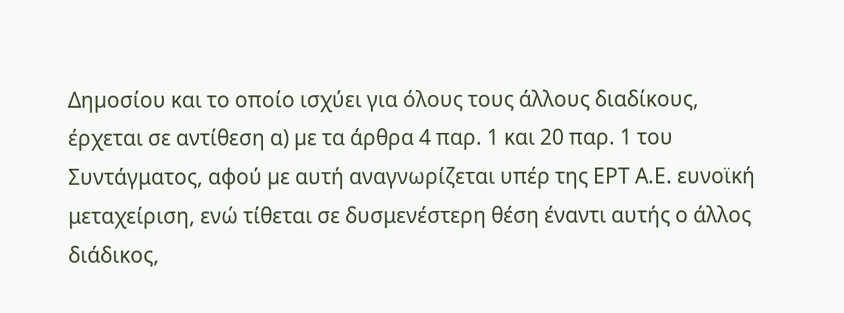Δηµοσίου και το οποίο ισχύει για όλους τους άλλους διαδίκους, έρχεται σε αντίθεση α) µε τα άρθρα 4 παρ. 1 και 20 παρ. 1 του Συντάγματος, αφού µε αυτή αναγνωρίζεται υπέρ της ΕΡΤ Α.Ε. ευνοϊκή μεταχείριση, ενώ τίθεται σε δυσμενέστερη θέση έναντι αυτής ο άλλος διάδικος,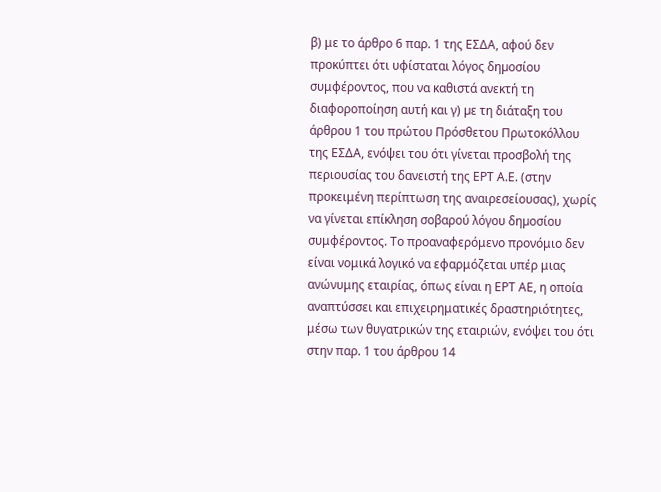β) με το άρθρο 6 παρ. 1 της ΕΣΔΑ, αφού δεν προκύπτει ότι υφίσταται λόγος δηµοσίου συμφέροντος, που να καθιστά ανεκτή τη διαφοροποίηση αυτή και γ) µε τη διάταξη του άρθρου 1 του πρώτου Πρόσθετου Πρωτοκόλλου της ΕΣΔΑ, ενόψει του ότι γίνεται προσβολή της περιουσίας του δανειστή της ΕΡΤ Α.Ε. (στην προκειμένη περίπτωση της αναιρεσείουσας), χωρίς να γίνεται επίκληση σοβαρού λόγου δηµοσίου συμφέροντος. Το προαναφερόμενο προνόμιο δεν είναι νομικά λογικό να εφαρμόζεται υπέρ μιας ανώνυμης εταιρίας, όπως είναι η ΕΡΤ ΑΕ, η οποία αναπτύσσει και επιχειρηματικές δραστηριότητες, μέσω των θυγατρικών της εταιριών, ενόψει του ότι στην παρ. 1 του άρθρου 14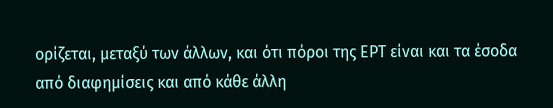ορίζεται, μεταξύ των άλλων, και ότι πόροι της ΕΡΤ είναι και τα έσοδα από διαφημίσεις και από κάθε άλλη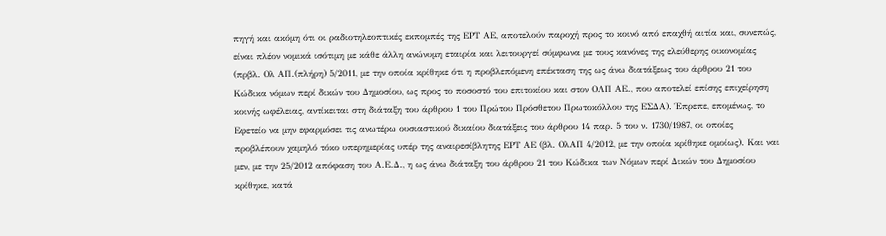πηγή και ακόμη ότι οι ραδιοτηλεοπτικές εκπομπές της ΕΡΤ ΑΕ, αποτελούν παροχή προς το κοινό από επαχθή αιτία και, συνεπώς, είναι πλέον νομικά ισότιμη με κάθε άλλη ανώνυμη εταιρία και λειτουργεί σύμφωνα με τους κανόνες της ελεύθερης οικονομίας (πρβλ. Ολ ΑΠ.(πλήρη) 5/2011, με την οποία κρίθηκε ότι η προβλεπόμενη επέκταση της ως άνω διατάξεως του άρθρου 21 του Κώδικα νόμων περί δικών του Δημοσίου, ως προς το ποσοστό του επιτοκίου και στον ΟΛΠ ΑΕ., που αποτελεί επίσης επιχείρηση κοινής ωφέλειας, αντίκειται στη διάταξη του άρθρου 1 του Πρώτου Πρόσθετου Πρωτοκόλλου της ΕΣΔΑ). Έπρεπε, επομένως, το Εφετείο να µην εφαρμόσει τις ανωτέρω ουσιαστικού δικαίου διατάξεις του άρθρου 14 παρ. 5 του ν. 1730/1987, οι οποίες προβλέπουν χαµηλό τόκο υπερημερίας υπέρ της αναιρεσίβλητης ΕΡΤ ΑΕ (βλ. ΟλΑΠ 4/2012, με την οποία κρίθηκε ομοίως). Και ναι μεν, με την 25/2012 απόφαση του Α.Ε.Δ., η ως άνω διάταξη του άρθρου 21 του Κώδικα των Νόμων περί Δικών του Δημοσίου κρίθηκε, κατά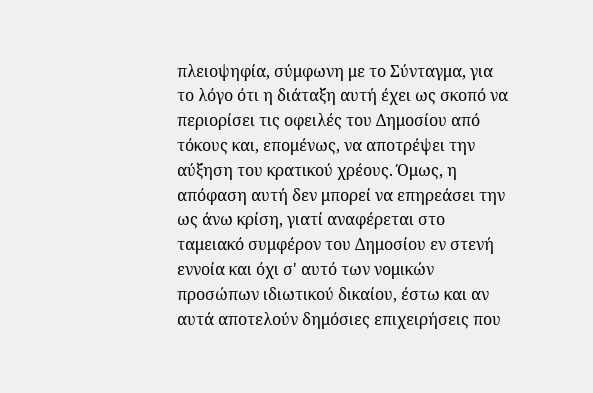πλειοψηφία, σύμφωνη με το Σύνταγμα, για το λόγο ότι η διάταξη αυτή έχει ως σκοπό να περιορίσει τις οφειλές του Δημοσίου από τόκους και, επομένως, να αποτρέψει την αύξηση του κρατικού χρέους. Όμως, η απόφαση αυτή δεν μπορεί να επηρεάσει την ως άνω κρίση, γιατί αναφέρεται στο ταμειακό συμφέρον του Δημοσίου εν στενή εννοία και όχι σ' αυτό των νομικών προσώπων ιδιωτικού δικαίου, έστω και αν αυτά αποτελούν δημόσιες επιχειρήσεις που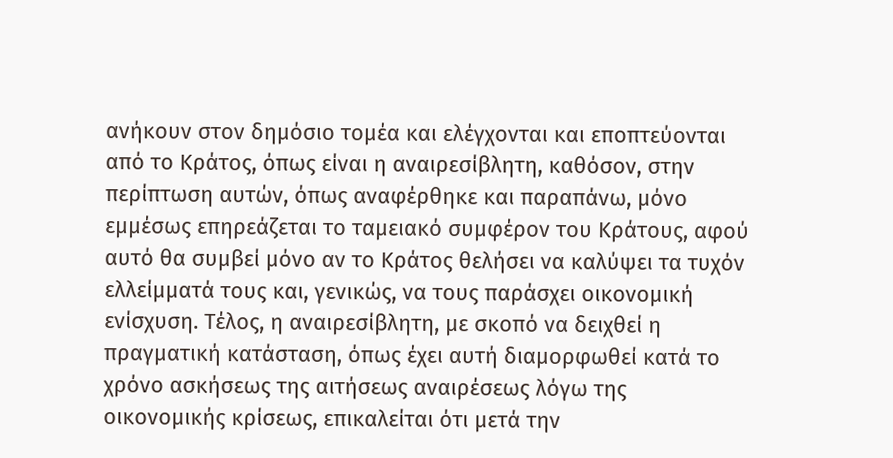ανήκουν στον δημόσιο τομέα και ελέγχονται και εποπτεύονται από το Κράτος, όπως είναι η αναιρεσίβλητη, καθόσον, στην περίπτωση αυτών, όπως αναφέρθηκε και παραπάνω, μόνο εμμέσως επηρεάζεται το ταμειακό συμφέρον του Κράτους, αφού αυτό θα συμβεί μόνο αν το Κράτος θελήσει να καλύψει τα τυχόν ελλείμματά τους και, γενικώς, να τους παράσχει οικονομική ενίσχυση. Τέλος, η αναιρεσίβλητη, με σκοπό να δειχθεί η πραγματική κατάσταση, όπως έχει αυτή διαμορφωθεί κατά το χρόνο ασκήσεως της αιτήσεως αναιρέσεως λόγω της οικονομικής κρίσεως, επικαλείται ότι μετά την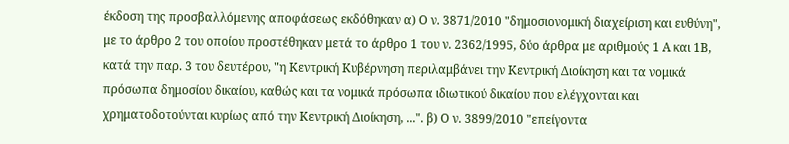έκδοση της προσβαλλόμενης αποφάσεως εκδόθηκαν α) Ο ν. 3871/2010 "δημοσιονομική διαχείριση και ευθύνη", με το άρθρο 2 του οποίου προστέθηκαν μετά το άρθρο 1 του ν. 2362/1995, δύο άρθρα με αριθμούς 1 Α και 1Β, κατά την παρ. 3 του δευτέρου, "η Κεντρική Κυβέρνηση περιλαμβάνει την Κεντρική Διοίκηση και τα νομικά πρόσωπα δημοσίου δικαίου, καθώς και τα νομικά πρόσωπα ιδιωτικού δικαίου που ελέγχονται και χρηματοδοτούνται κυρίως από την Κεντρική Διοίκηση, ...". β) Ο ν. 3899/2010 "επείγοντα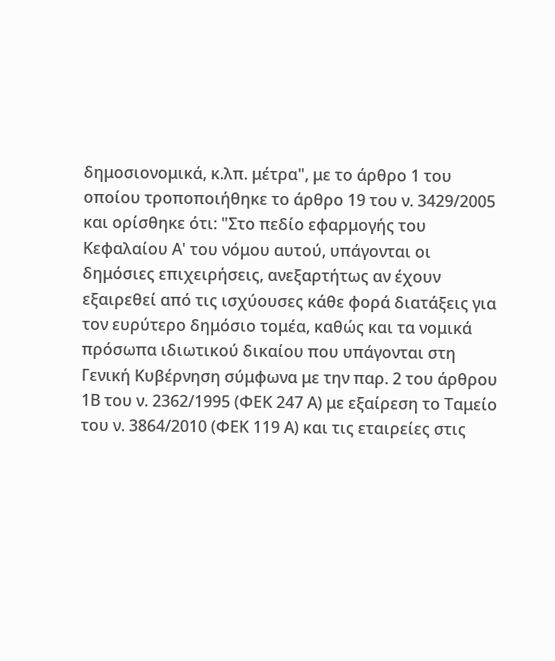δημοσιονομικά, κ.λπ. μέτρα", με το άρθρο 1 του οποίου τροποποιήθηκε το άρθρο 19 του ν. 3429/2005 και ορίσθηκε ότι: "Στο πεδίο εφαρμογής του Κεφαλαίου Α' του νόμου αυτού, υπάγονται οι δημόσιες επιχειρήσεις, ανεξαρτήτως αν έχουν εξαιρεθεί από τις ισχύουσες κάθε φορά διατάξεις για τον ευρύτερο δημόσιο τομέα, καθώς και τα νομικά πρόσωπα ιδιωτικού δικαίου που υπάγονται στη Γενική Κυβέρνηση σύμφωνα με την παρ. 2 του άρθρου 1Β του ν. 2362/1995 (ΦΕΚ 247 Α) με εξαίρεση το Ταμείο του ν. 3864/2010 (ΦΕΚ 119 Α) και τις εταιρείες στις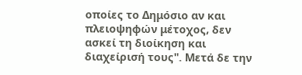οποίες το Δημόσιο αν και πλειοψηφών μέτοχος, δεν ασκεί τη διοίκηση και διαχείρισή τους". Μετά δε την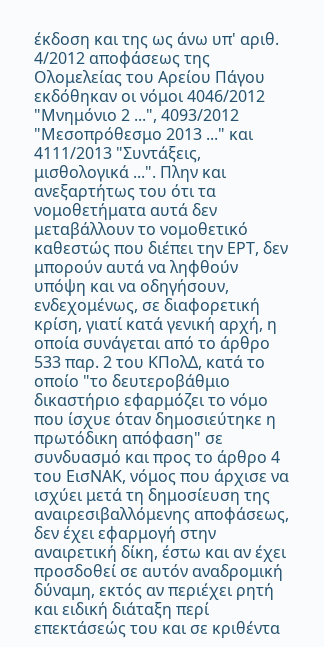έκδοση και της ως άνω υπ' αριθ. 4/2012 αποφάσεως της Ολομελείας του Αρείου Πάγου εκδόθηκαν οι νόμοι 4046/2012 "Μνημόνιο 2 ...", 4093/2012 "Μεσοπρόθεσμο 2013 ..." και 4111/2013 "Συντάξεις, μισθολογικά ...". Πλην και ανεξαρτήτως του ότι τα νομοθετήματα αυτά δεν μεταβάλλουν το νομοθετικό καθεστώς που διέπει την ΕΡΤ, δεν μπορούν αυτά να ληφθούν υπόψη και να οδηγήσουν, ενδεχομένως, σε διαφορετική κρίση, γιατί κατά γενική αρχή, η οποία συνάγεται από το άρθρο 533 παρ. 2 του ΚΠολΔ, κατά το οποίο "το δευτεροβάθμιο δικαστήριο εφαρμόζει το νόμο που ίσχυε όταν δημοσιεύτηκε η πρωτόδικη απόφαση" σε συνδυασμό και προς το άρθρο 4 του ΕισΝΑΚ, νόμος που άρχισε να ισχύει μετά τη δημοσίευση της αναιρεσιβαλλόμενης αποφάσεως, δεν έχει εφαρμογή στην αναιρετική δίκη, έστω και αν έχει προσδοθεί σε αυτόν αναδρομική δύναμη, εκτός αν περιέχει ρητή και ειδική διάταξη περί επεκτάσεώς του και σε κριθέντα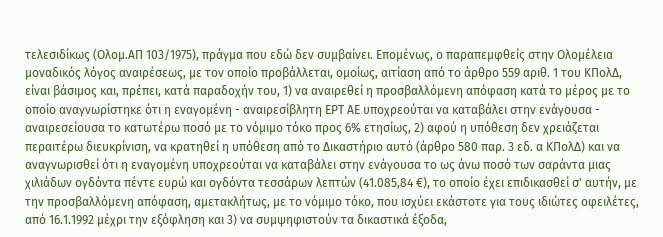τελεσιδίκως (Ολομ.ΑΠ 103/1975), πράγμα που εδώ δεν συμβαίνει. Επομένως, ο παραπεμφθείς στην Ολομέλεια μοναδικός λόγος αναιρέσεως, µε τον οποίο προβάλλεται, οµοίως, αιτίαση από το άρθρο 559 αριθ. 1 του ΚΠολΔ, είναι βάσιμος και, πρέπει, κατά παραδοχήν του, 1) να αναιρεθεί η προσβαλλόμενη απόφαση κατά το μέρος με το οποίο αναγνωρίστηκε ότι η εναγομένη - αναιρεσίβλητη ΕΡΤ ΑΕ υποχρεούται να καταβάλει στην ενάγουσα - αναιρεσείουσα το κατωτέρω ποσό με το νόμιμο τόκο προς 6% ετησίως, 2) αφού η υπόθεση δεν χρειάζεται περαιτέρω διευκρίνιση, να κρατηθεί η υπόθεση από το Δικαστήριο αυτό (άρθρο 580 παρ. 3 εδ. α ΚΠολΔ) και να αναγνωρισθεί ότι η εναγομένη υποχρεούται να καταβάλει στην ενάγουσα το ως άνω ποσό των σαράντα μιας χιλιάδων ογδόντα πέντε ευρώ και ογδόντα τεσσάρων λεπτών (41.085,84 €), το οποίο έχει επιδικασθεί σ' αυτήν, με την προσβαλλόμενη απόφαση, αμετακλήτως, με το νόμιμο τόκο, που ισχύει εκάστοτε για τους ιδιώτες οφειλέτες, από 16.1.1992 μέχρι την εξόφληση και 3) να συμψηφιστούν τα δικαστικά έξοδα,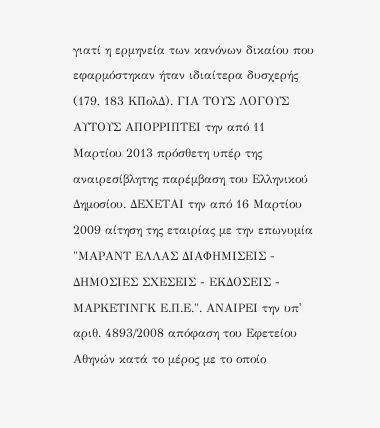γιατί η ερμηνεία των κανόνων δικαίου που εφαρμόστηκαν ήταν ιδιαίτερα δυσχερής (179, 183 ΚΠολΔ). ΓΙΑ ΤΟΥΣ ΛΟΓΟΥΣ ΑΥΤΟΥΣ ΑΠΟΡΡΙΠΤΕΙ την από 11 Μαρτίου 2013 πρόσθετη υπέρ της αναιρεσίβλητης παρέμβαση του Ελληνικού Δημοσίου. ΔΕΧΕΤΑΙ την από 16 Μαρτίου 2009 αίτηση της εταιρίας με την επωνυμία "ΜΑΡΑΝΤ ΕΛΛΑΣ ΔΙΑΦΗΜΙΣΕΙΣ - ΔΗΜΟΣΙΕΣ ΣΧΕΣΕΙΣ - ΕΚΔΟΣΕΙΣ - ΜΑΡΚΕΤΙΝΓΚ Ε.Π.Ε.". ΑΝΑΙΡΕΙ την υπ' αριθ. 4893/2008 απόφαση του Εφετείου Αθηνών κατά το μέρος με το οποίο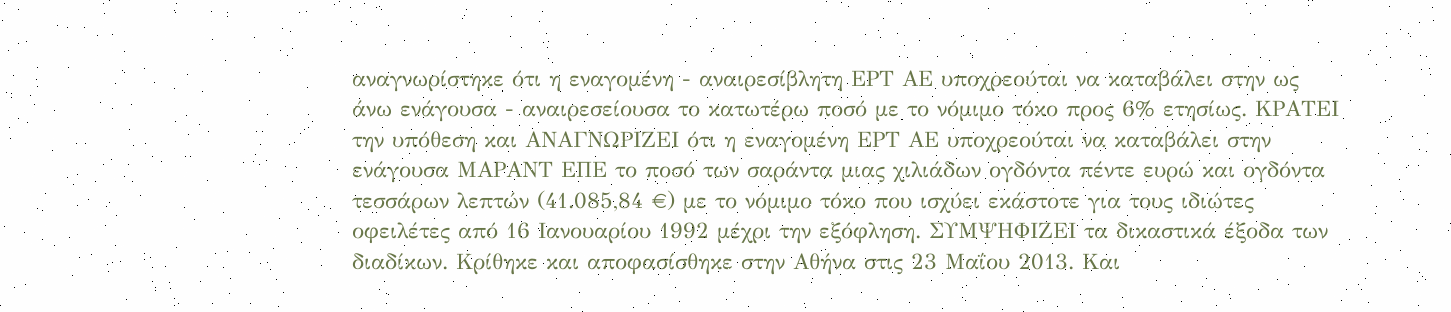αναγνωρίστηκε ότι η εναγομένη - αναιρεσίβλητη ΕΡΤ ΑΕ υποχρεούται να καταβάλει στην ως άνω ενάγουσα - αναιρεσείουσα το κατωτέρω ποσό με το νόμιμο τόκο προς 6% ετησίως. ΚΡΑΤΕΙ την υπόθεση και ΑΝΑΓΝΩΡΙΖΕΙ ότι η εναγομένη ΕΡΤ ΑΕ υποχρεούται να καταβάλει στην ενάγουσα ΜΑΡΑΝΤ ΕΠΕ το ποσό των σαράντα μιας χιλιάδων ογδόντα πέντε ευρώ και ογδόντα τεσσάρων λεπτών (41.085,84 €) με το νόμιμο τόκο που ισχύει εκάστοτε για τους ιδιώτες οφειλέτες από 16 Ιανουαρίου 1992 μέχρι την εξόφληση. ΣΥΜΨΗΦΙΖΕΙ τα δικαστικά έξοδα των διαδίκων. Κρίθηκε και αποφασίσθηκε στην Αθήνα στις 23 Μαΐου 2013. Και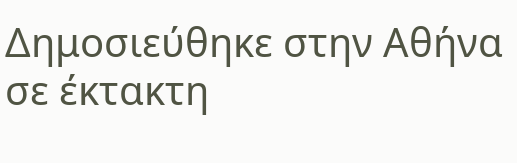Δημοσιεύθηκε στην Αθήνα σε έκτακτη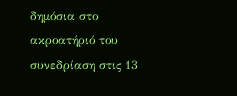δημόσια στο ακροατήριό του συνεδρίαση στις 13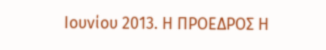Ιουνίου 2013. Η ΠΡΟΕΔΡΟΣ Η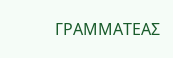ΓΡΑΜΜΑΤΕΑΣ